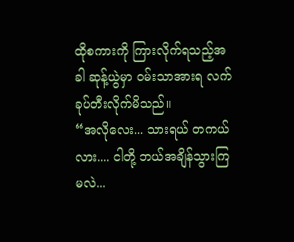ထိုစကားကို ကြားလိုက်ရသည့်အခါ ဆုန့်ယွဲမှာ ဝမ်းသာအားရ လက်ခုပ်တီးလိုက်မိသည်။
“အလိုလေး... သားရယ် တကယ်လား.... ငါတို့ ဘယ်အချိန်သွားကြမလဲ...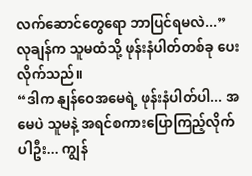လက်ဆောင်တွေရော ဘာပြင်ရမလဲ...”
လုချန်က သူမထံသို့ ဖုန်းနံပါတ်တစ်ခု ပေးလိုက်သည်။
“ဒါက နျန်ဝေအမေရဲ့ ဖုန်းနံပါတ်ပါ... အမေပဲ သူမနဲ့ အရင်စကားပြောကြည့်လိုက်ပါဦး... ကျွန်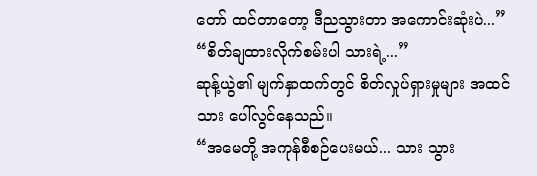တော် ထင်တာတော့ ဒီညသွားတာ အကောင်းဆုံးပဲ...”
“စိတ်ချထားလိုက်စမ်းပါ သားရဲ့...”
ဆုန့်ယွဲ၏ မျက်နှာထက်တွင် စိတ်လှုပ်ရှားမှုများ အထင်သား ပေါ်လွင်နေသည်။
“အမေတို့ အကုန်စီစဉ်ပေးမယ်... သား သွား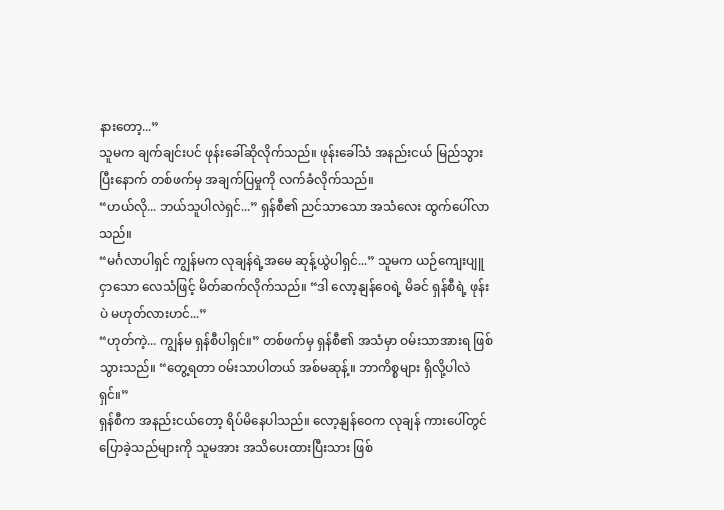နားတော့...”
သူမက ချက်ချင်းပင် ဖုန်းခေါ်ဆိုလိုက်သည်။ ဖုန်းခေါ်သံ အနည်းငယ် မြည်သွားပြီးနောက် တစ်ဖက်မှ အချက်ပြမှုကို လက်ခံလိုက်သည်။
“ဟယ်လို... ဘယ်သူပါလဲရှင်...” ရှန်စီ၏ ညင်သာသော အသံလေး ထွက်ပေါ်လာသည်။
“မင်္ဂလာပါရှင် ကျွန်မက လုချန်ရဲ့အမေ ဆုန့်ယွဲပါရှင်...” သူမက ယဉ်ကျေးပျူငှာသော လေသံဖြင့် မိတ်ဆက်လိုက်သည်။ “ဒါ လော့နျန်ဝေရဲ့ မိခင် ရှန်စီရဲ့ ဖုန်းပဲ မဟုတ်လားဟင်...”
“ဟုတ်ကဲ့... ကျွန်မ ရှန်စီပါရှင်။” တစ်ဖက်မှ ရှန်စီ၏ အသံမှာ ဝမ်းသာအားရ ဖြစ်သွားသည်။ “တွေ့ရတာ ဝမ်းသာပါတယ် အစ်မဆုန့်။ ဘာကိစ္စများ ရှိလို့ပါလဲရှင်။”
ရှန်စီက အနည်းငယ်တော့ ရိပ်မိနေပါသည်။ လော့နျန်ဝေက လုချန် ကားပေါ်တွင် ပြောခဲ့သည်များကို သူမအား အသိပေးထားပြီးသား ဖြစ်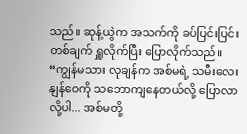သည်။ ဆုန့်ယွဲက အသက်ကို ခပ်ပြင်းပြင်းတစ်ချက် ရှူလိုက်ပြီး ပြောလိုက်သည်။
“ကျွန်မသား လုချန်က အစ်မရဲ့ သမီးလေး နျန်ဝေကို သဘောကျနေတယ်လို့ ပြောလာလို့ပါ... အစ်မတို့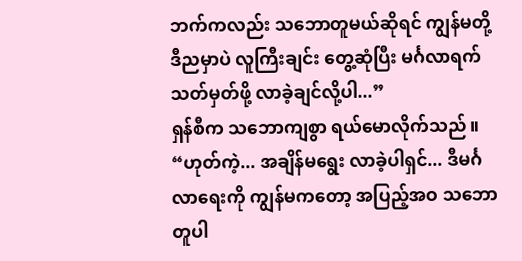ဘက်ကလည်း သဘောတူမယ်ဆိုရင် ကျွန်မတို့ ဒီညမှာပဲ လူကြီးချင်း တွေ့ဆုံပြီး မင်္ဂလာရက်သတ်မှတ်ဖို့ လာခဲ့ချင်လို့ပါ...”
ရှန်စီက သဘောကျစွာ ရယ်မောလိုက်သည်။
“ဟုတ်ကဲ့... အချိန်မရွေး လာခဲ့ပါရှင်... ဒီမင်္ဂလာရေးကို ကျွန်မကတော့ အပြည့်အဝ သဘောတူပါ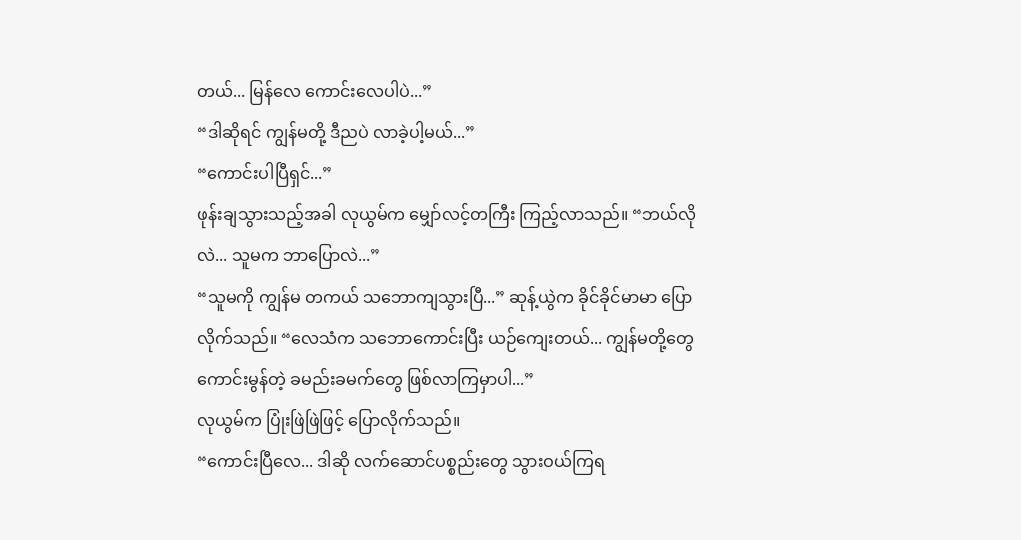တယ်... မြန်လေ ကောင်းလေပါပဲ...”
“ဒါဆိုရင် ကျွန်မတို့ ဒီညပဲ လာခဲ့ပါ့မယ်...”
“ကောင်းပါပြီရှင်...”
ဖုန်းချသွားသည့်အခါ လုယွမ်က မျှော်လင့်တကြီး ကြည့်လာသည်။ “ဘယ်လိုလဲ... သူမက ဘာပြောလဲ...”
“သူမကို ကျွန်မ တကယ် သဘောကျသွားပြီ...” ဆုန့်ယွဲက ခိုင်ခိုင်မာမာ ပြောလိုက်သည်။ “လေသံက သဘောကောင်းပြီး ယဉ်ကျေးတယ်... ကျွန်မတို့တွေ ကောင်းမွန်တဲ့ ခမည်းခမက်တွေ ဖြစ်လာကြမှာပါ...”
လုယွမ်က ပြုံးဖြဲဖြဲဖြင့် ပြောလိုက်သည်။
“ကောင်းပြီလေ... ဒါဆို လက်ဆောင်ပစ္စည်းတွေ သွားဝယ်ကြရ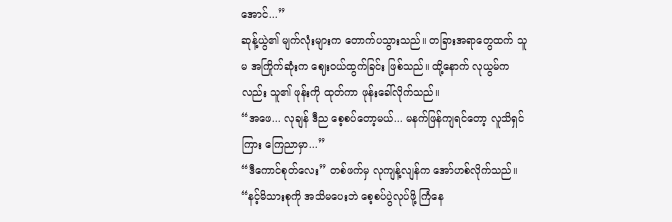အောင်...”
ဆုန့်ယွဲ၏ မျက်လုံးများက တောက်ပသွားသည်။ တခြားအရာတွေထက် သူမ အကြိုက်ဆုံးက ဈေးဝယ်ထွက်ခြင်း ဖြစ်သည်။ ထို့နောက် လုယွမ်ကလည်း သူ၏ ဖုန်းကို ထုတ်ကာ ဖုန်းခေါ်လိုက်သည်။
“အဖေ... လုချန် ဒီည စေ့စပ်တော့မယ်... မနက်ဖြန်ကျရင်တော့ လူသိရှင်ကြား ကြေညာမှာ...”
“ဒီကောင်စုတ်လေး” တစ်ဖက်မှ လုကျန့်လျန်က အော်ဟစ်လိုက်သည်။ “နင့်မိသားစုကို အသိမပေးဘဲ စေ့စပ်ပွဲလုပ်ဖို့ ကြံနေ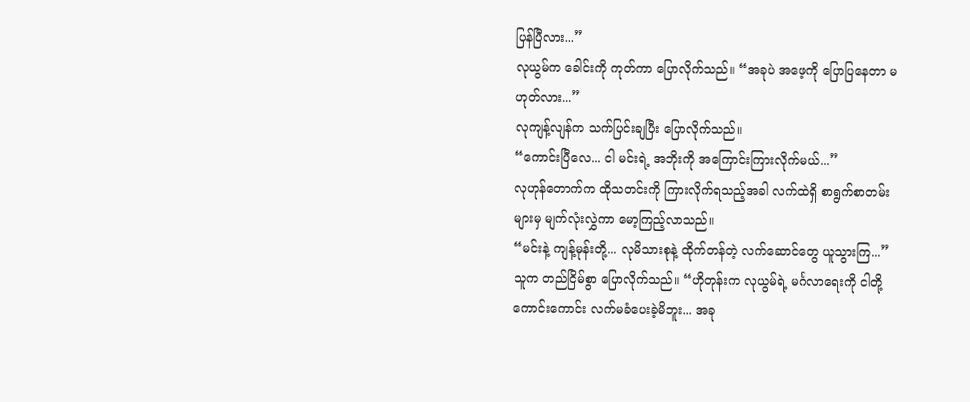ပြန်ပြီလား...”
လုယွမ်က ခေါင်းကို ကုတ်ကာ ပြောလိုက်သည်။ “အခုပဲ အဖေ့ကို ပြောပြနေတာ မဟုတ်လား...”
လုကျန့်လျန်က သက်ပြင်းချပြီး ပြောလိုက်သည်။
“ကောင်းပြီလေ... ငါ မင်းရဲ့ အဘိုးကို အကြောင်းကြားလိုက်မယ်...”
လုဟုန်တောက်က ထိုသတင်းကို ကြားလိုက်ရသည့်အခါ လက်ထဲရှိ စာရွက်စာတမ်းများမှ မျက်လုံးလွှဲကာ မော့ကြည့်လာသည်။
“မင်းနဲ့ ကျန့်မုန်းတို့... လုမိသားစုနဲ့ ထိုက်တန်တဲ့ လက်ဆောင်တွေ ယူသွားကြ...” သူက တည်ငြိမ်စွာ ပြောလိုက်သည်။ “ဟိုတုန်းက လုယွမ်ရဲ့ မင်္ဂလာရေးကို ငါတို့ ကောင်းကောင်း လက်မခံပေးခဲ့မိဘူး... အခု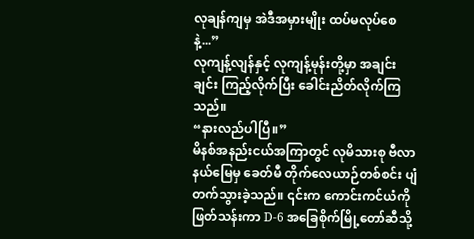လုချန်ကျမှ အဲဒီအမှားမျိုး ထပ်မလုပ်စေနဲ့...”
လုကျန့်လျန်နှင့် လုကျန့်မုန်းတို့မှာ အချင်းချင်း ကြည့်လိုက်ပြီး ခေါင်းညိတ်လိုက်ကြသည်။
“နားလည်ပါပြီ။”
မိနစ်အနည်းငယ်အကြာတွင် လုမိသားစု ဗီလာနယ်မြေမှ ခေတ်မီ တိုက်လေယာဉ်တစ်စင်း ပျံတက်သွားခဲ့သည်။ ၎င်းက ကောင်းကင်ယံကို ဖြတ်သန်းကာ D-6 အခြေစိုက်မြို့တော်ဆီသို့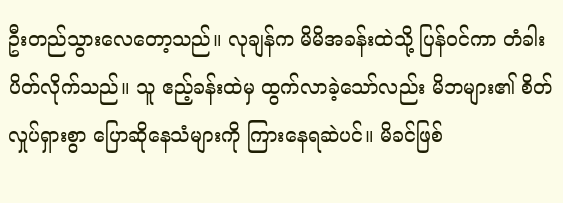ဦးတည်သွားလေတော့သည်။ လုချန်က မိမိအခန်းထဲသို့ ပြန်ဝင်ကာ တံခါးပိတ်လိုက်သည်။ သူ ဧည့်ခန်းထဲမှ ထွက်လာခဲ့သော်လည်း မိဘများ၏ စိတ်လှုပ်ရှားစွာ ပြောဆိုနေသံများကို ကြားနေရဆဲပင်။ မိခင်ဖြစ်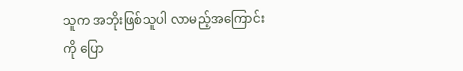သူက အဘိုးဖြစ်သူပါ လာမည့်အကြောင်းကို ပြော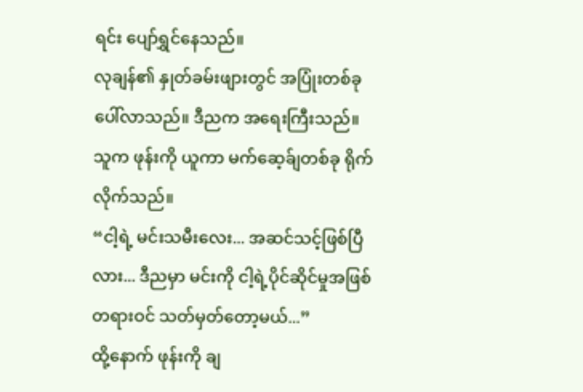ရင်း ပျော်ရွှင်နေသည်။
လုချန်၏ နှုတ်ခမ်းဖျားတွင် အပြုံးတစ်ခု ပေါ်လာသည်။ ဒီညက အရေးကြီးသည်။ သူက ဖုန်းကို ယူကာ မက်ဆေ့ခ်ျတစ်ခု ရိုက်လိုက်သည်။
“ငါ့ရဲ့ မင်းသမီးလေး... အဆင်သင့်ဖြစ်ပြီလား... ဒီညမှာ မင်းကို ငါ့ရဲ့ပိုင်ဆိုင်မှုအဖြစ် တရားဝင် သတ်မှတ်တော့မယ်...”
ထို့နောက် ဖုန်းကို ချ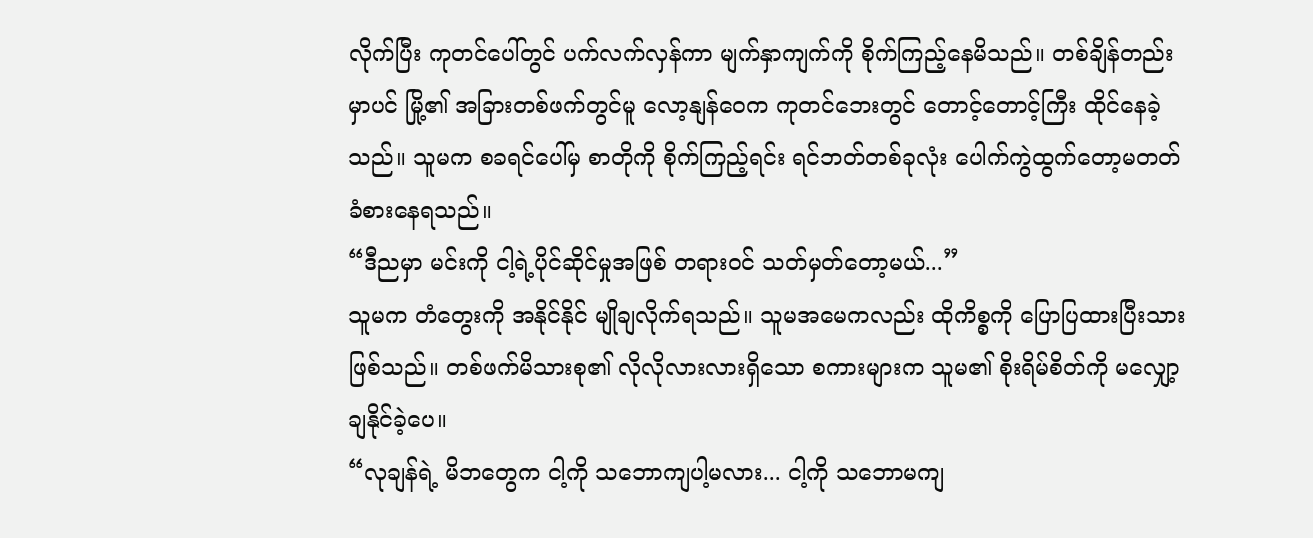လိုက်ပြီး ကုတင်ပေါ်တွင် ပက်လက်လှန်ကာ မျက်နှာကျက်ကို စိုက်ကြည့်နေမိသည်။ တစ်ချိန်တည်းမှာပင် မြို့၏ အခြားတစ်ဖက်တွင်မူ လော့နျန်ဝေက ကုတင်ဘေးတွင် တောင့်တောင့်ကြီး ထိုင်နေခဲ့သည်။ သူမက စခရင်ပေါ်မှ စာတိုကို စိုက်ကြည့်ရင်း ရင်ဘတ်တစ်ခုလုံး ပေါက်ကွဲထွက်တော့မတတ် ခံစားနေရသည်။
“ဒီညမှာ မင်းကို ငါ့ရဲ့ပိုင်ဆိုင်မှုအဖြစ် တရားဝင် သတ်မှတ်တော့မယ်...”
သူမက တံတွေးကို အနိုင်နိုင် မျိုချလိုက်ရသည်။ သူမအမေကလည်း ထိုကိစ္စကို ပြောပြထားပြီးသား ဖြစ်သည်။ တစ်ဖက်မိသားစု၏ လိုလိုလားလားရှိသော စကားများက သူမ၏ စိုးရိမ်စိတ်ကို မလျှော့ချနိုင်ခဲ့ပေ။
“လုချန်ရဲ့ မိဘတွေက ငါ့ကို သဘောကျပါ့မလား... ငါ့ကို သဘောမကျ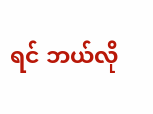ရင် ဘယ်လို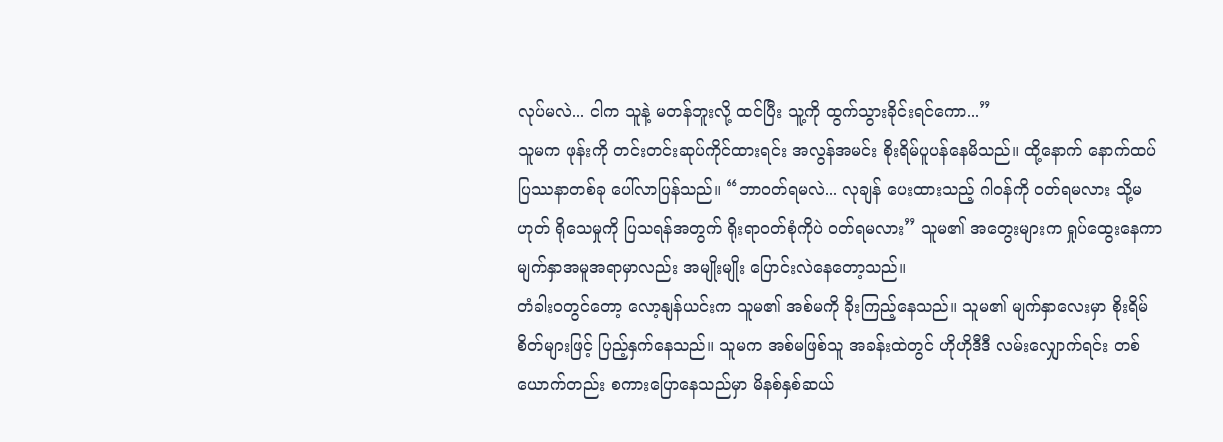လုပ်မလဲ... ငါက သူနဲ့ မတန်ဘူးလို့ ထင်ပြီး သူ့ကို ထွက်သွားခိုင်းရင်ကော...”
သူမက ဖုန်းကို တင်းတင်းဆုပ်ကိုင်ထားရင်း အလွန်အမင်း စိုးရိမ်ပူပန်နေမိသည်။ ထို့နောက် နောက်ထပ် ပြဿနာတစ်ခု ပေါ်လာပြန်သည်။ “ဘာဝတ်ရမလဲ... လုချန် ပေးထားသည့် ဂါဝန်ကို ဝတ်ရမလား သို့မဟုတ် ရိုသေမှုကို ပြသရန်အတွက် ရိုးရာဝတ်စုံကိုပဲ ဝတ်ရမလား” သူမ၏ အတွေးများက ရှုပ်ထွေးနေကာ မျက်နှာအမူအရာမှာလည်း အမျိုးမျိုး ပြောင်းလဲနေတော့သည်။
တံခါးဝတွင်တော့ လော့နျန်ယင်းက သူမ၏ အစ်မကို ခိုးကြည့်နေသည်။ သူမ၏ မျက်နှာလေးမှာ စိုးရိမ်စိတ်များဖြင့် ပြည့်နှက်နေသည်။ သူမက အစ်မဖြစ်သူ အခန်းထဲတွင် ဟိုဟိုဒီဒီ လမ်းလျှောက်ရင်း တစ်ယောက်တည်း စကားပြောနေသည်မှာ မိနစ်နှစ်ဆယ်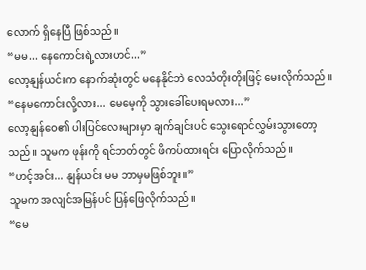လောက် ရှိနေပြီ ဖြစ်သည်။
“မမ... နေကောင်းရဲ့လားဟင်...”
လော့နျန်ယင်းက နောက်ဆုံးတွင် မနေနိုင်ဘဲ လေသံတိုးတိုးဖြင့် မေးလိုက်သည်။ “နေမကောင်းလို့လား... မေမေ့ကို သွားခေါ်ပေးရမလား...”
လော့နျန်ဝေ၏ ပါးပြင်လေးများမှာ ချက်ချင်းပင် သွေးရောင်လွှမ်းသွားတော့သည်။ သူမက ဖုန်းကို ရင်ဘတ်တွင် ဖိကပ်ထားရင်း ပြောလိုက်သည်။
“ဟင့်အင်း... နျန်ယင်း မမ ဘာမှမဖြစ်ဘူး။”
သူမက အလျင်အမြန်ပင် ပြန်ဖြေလိုက်သည်။
“မေ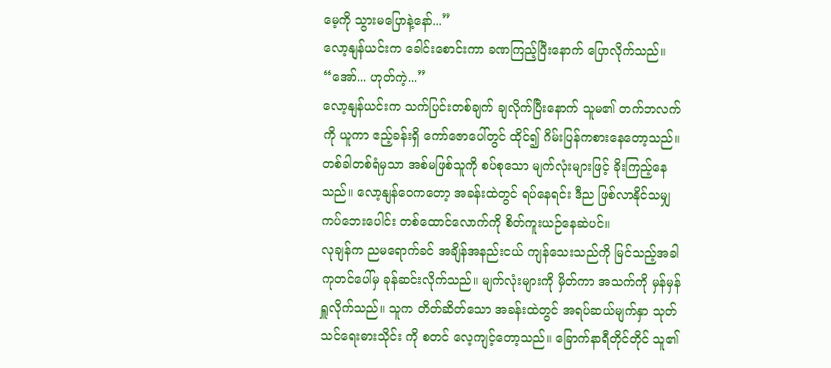မေ့ကို သွားမပြောနဲ့နော်...”
လော့နျန်ယင်းက ခေါင်းစောင်းကာ ခဏကြည့်ပြီးနောက် ပြောလိုက်သည်။ “အော်... ဟုတ်ကဲ့...”
လော့နျန်ယင်းက သက်ပြင်းတစ်ချက် ချလိုက်ပြီးနောက် သူမ၏ တက်ဘလက်ကို ယူကာ ဧည့်ခန်းရှိ ကော်ဇောပေါ်တွင် ထိုင်၍ ဂိမ်းပြန်ကစားနေတော့သည်။ တစ်ခါတစ်ရံမှသာ အစ်မဖြစ်သူကို စပ်စုသော မျက်လုံးများဖြင့် ခိုးကြည့်နေသည်။ လော့နျန်ဝေကတော့ အခန်းထဲတွင် ရပ်နေရင်း ဒီည ဖြစ်လာနိုင်သမျှ ကပ်ဘေးပေါင်း တစ်ထောင်လောက်ကို စိတ်ကူးယဉ်နေဆဲပင်။
လုချန်က ညမရောက်ခင် အချိန်အနည်းငယ် ကျန်သေးသည်ကို မြင်သည့်အခါ ကုတင်ပေါ်မှ ခုန်ဆင်းလိုက်သည်။ မျက်လုံးများကို မှိတ်ကာ အသက်ကို မှန်မှန်ရှူလိုက်သည်။ သူက တိတ်ဆိတ်သော အခန်းထဲတွင် အရပ်ဆယ်မျက်နှာ သုတ်သင်ရေးဓားသိုင်း ကို စတင် လေ့ကျင့်တော့သည်။ ခြောက်နာရီတိုင်တိုင် သူ၏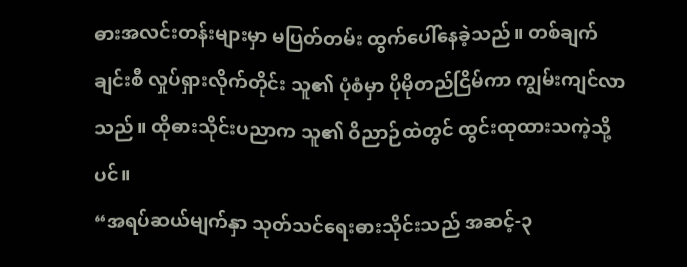ဓားအလင်းတန်းများမှာ မပြတ်တမ်း ထွက်ပေါ်နေခဲ့သည်။ တစ်ချက်ချင်းစီ လှုပ်ရှားလိုက်တိုင်း သူ၏ ပုံစံမှာ ပိုမိုတည်ငြိမ်ကာ ကျွမ်းကျင်လာသည်။ ထိုဓားသိုင်းပညာက သူ၏ ဝိညာဉ်ထဲတွင် ထွင်းထုထားသကဲ့သို့ပင်။
“အရပ်ဆယ်မျက်နှာ သုတ်သင်ရေးဓားသိုင်းသည် အဆင့်-၃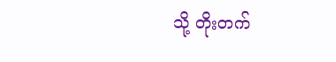သို့ တိုးတက်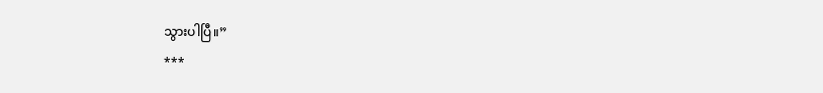သွားပါပြီ။”
***